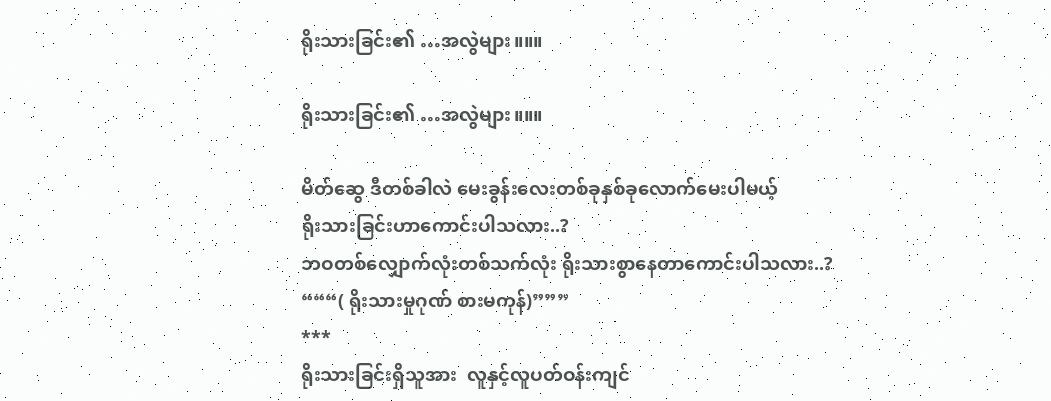ရိုးသားခြင်း၏ …အလွဲများ။။။

ရိုးသားခြင်း၏ …အလွဲများ။။။

မိတ်ဆွေ ဒီတစ်ခါလဲ မေးခွန်းလေးတစ်ခုနှစ်ခုလောက်မေးပါမယ့်
ရိုးသားခြင်းဟာကောင်းပါသလား..?
ဘဝတစ်လျှောက်လုံးတစ်သက်လုံး ရိုးသားစွာနေတာကောင်းပါသလား..?
“““( ရိုးသားမှုဂုဏ် စားမကုန်)”””
***
ရိုးသားခြင်းရှိသူအား  လူနှင့်လူပတ်ဝန်းကျင်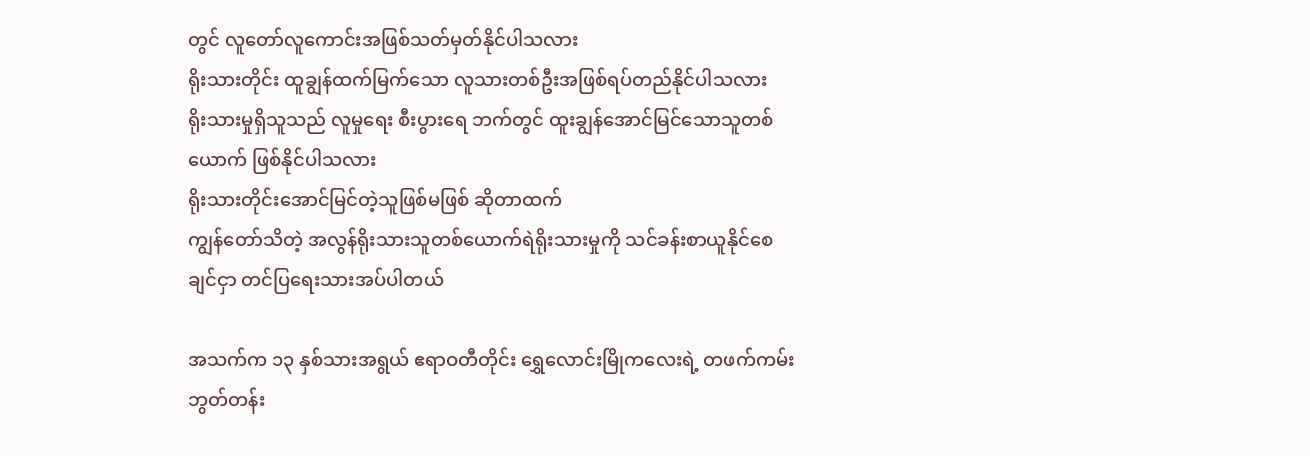တွင် လူတော်လူကောင်းအဖြစ်သတ်မှတ်နိုင်ပါသလား
ရိုးသားတိုင်း ထူချွန်ထက်မြက်သော လူသားတစ်ဦးအဖြစ်ရပ်တည်နိုင်ပါသလား
ရိုးသားမှုရှိသူသည် လူမှုရေး စီးပွားရေ ဘက်တွင် ထူးချွန်အောင်မြင်သောသူတစ်ယောက် ဖြစ်နိုင်ပါသလား
ရိုးသားတိုင်းအောင်မြင်တဲ့သူဖြစ်မဖြစ် ဆိုတာထက်
ကျွန်တော်သိတဲ့ အလွန်ရိုးသားသူတစ်ယောက်ရဲရိုးသားမှုကို သင်ခန်းစာယူနိုင်စေချင်ငှာ တင်ပြရေးသားအပ်ပါတယ်

အသက်က ၁၃ နှစ်သားအရွယ် ဧရာဝတီတိုင်း ရွှေလောင်းမြိုကလေးရဲ့ တဖက်ကမ်း ဘွတ်တန်း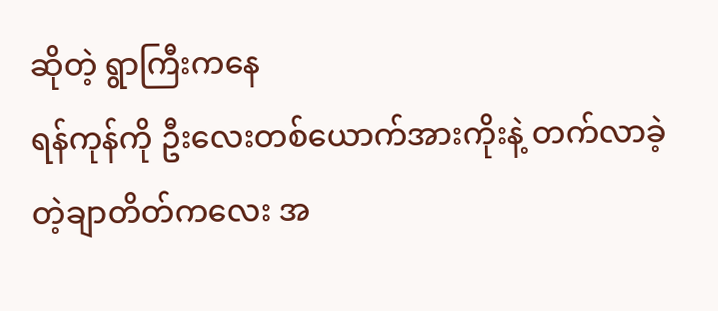ဆိုတဲ့ ရွာကြီးကနေ
ရန်ကုန်ကို ဦးလေးတစ်ယောက်အားကိုးနဲ့ တက်လာခဲ့တဲ့ချာတိတ်ကလေး အ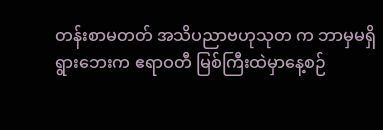တန်းစာမတတ် အသိပညာဗဟုသုတ က ဘာမှမရှိ
ရွားဘေးက ဧရာဝတီ မြစ်ကြီးထဲမှာနေ့စဉ်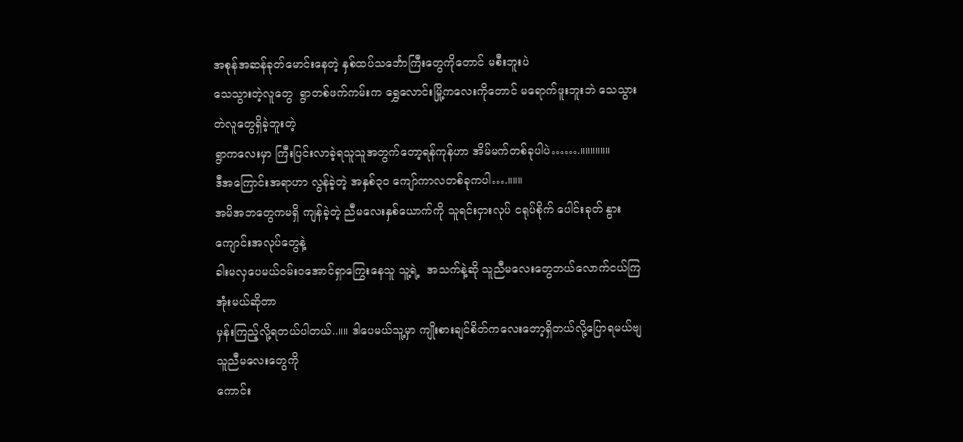အစုန်အဆန်ခုတ်မောင်းနေတဲ့ နှစ်ထပ်သင်္ဘောကြီးတွေကိုတောင် မစီးဘူးပဲ
သေသွားတဲ့လူတွေ  ရွာတစ်ဖက်ကမ်းက ရွှေလောင်းမြို့ကလေးကိုတောင် မရောက်ဖူးဘူးဘဲ သေသွားတဲလူတွေရှိခဲ့ဘူးတဲ့
ရွာကလေးမှာ ကြီးပြင်းလာခဲ့ရသူသူအတွက်တော့ရန်ကုန်ဟာ အိမ်မက်တစ်ခုပါပဲ…….။။။။။။
ဒီအကြောင်းအရာဟာ လွန်ခဲ့တဲ့ အနှစ်၃ဝ ကျော်ကာလတစ်ခုကပါ….။။။
အမိအဘတွေကမရှိ ကျန်ခဲ့တဲ့ ညီမလေးနှစ်ယောက်ကို သူရင်းငှားလုပ် ငရုပ်စိုက် ပေါင်းခုတ် နွားကျောင်းအလုပ်တွေနဲ့
ခါးမလှပေမယ်ဝမ်းဝအောင်ရှာကြွေးနေသူ သူ့ရဲ့  အသက်နဲ့ဆို သူညီမလေးတွေဘယ်လောက်ငယ်ကြအုံးမယ်ဆိုတာ
မှန်းကြည့်လို့ရတယ်ပါတယ်..။။ ဒါပေမယ်သူ့မှာ ကျိုးစားချင်စိတ်ကလေးတော့ရှိတယ်လို့ပြောရမယ်ဗျ  သူညီမလေးတွေကို
ကောင်း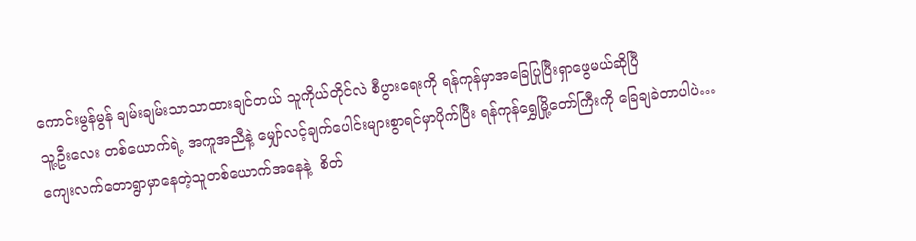ကောင်းမွန်မွန် ချမ်းချမ်းသာသာထားချင်တယ် သူကိုယ်တိုင်လဲ စီပွားရေးကို ရန်ကုန်မှာအခြေပြုပြီးရှာဖွေမယ်ဆိုပြီ
သူ့ဦးလေး တစ်ယောက်ရဲ့ အကူအညီနဲ့ မျှော်လင့်ချက်ပေါင်းများစွာရင်မှာပိုက်ပြီး ရန်ကုန်ရွှေမြို့တော်ကြီးကို ခြေချခဲတာပါပဲ…
ကျေးလက်တောရွာမှာနေတဲ့သူတစ်ယောက်အနေနဲ့  စိတ်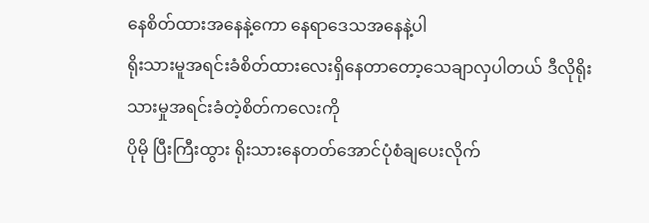နေစိတ်ထားအနေနဲ့ကော နေရာဒေသအနေနဲ့ပါ
ရိုးသားမူအရင်းခံစိတ်ထားလေးရှိနေတာတော့သေချာလှပါတယ် ဒီလိုရိုးသားမှုအရင်းခံတဲ့စိတ်ကလေးကို
ပိုမို ပြီးကြီးထွား ရိုးသားနေတတ်အောင်ပုံစံချပေးလိုက်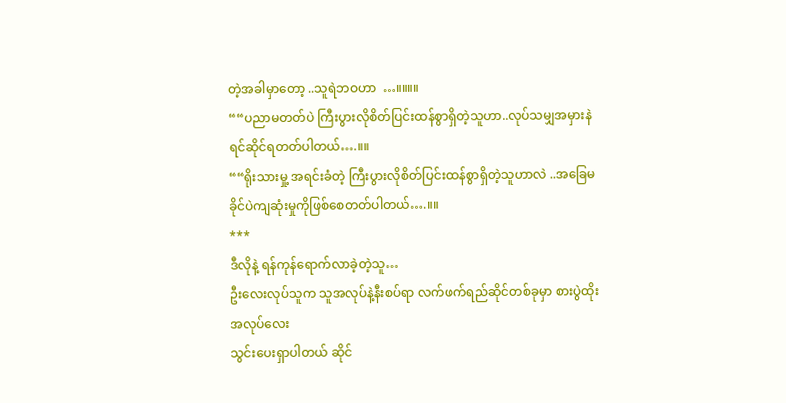တဲ့အခါမှာတော့ ..သူရဲဘဝဟာ  …။။။။
““ပညာမတတ်ပဲ ကြီးပွားလိုစိတ်ပြင်းထန်စွာရှိတဲ့သူဟာ..လုပ်သမျှအမှားနဲရင်ဆိုင်ရတတ်ပါတယ်….။။
““ရိုးသားမှု့ အရင်းခံတဲ့ ကြီးပွားလိုစိတ်ပြင်းထန်စွာရှိတဲ့သူဟာလဲ ..အခြေမခိုင်ပဲကျဆုံးမှုကိုဖြစ်စေတတ်ပါတယ်….။။
***
ဒီလိုနဲ့ ရန်ကုန်ရောက်လာခဲ့တဲ့သူ…
ဦးလေးလုပ်သူက သူအလုပ်နဲ့နီးစပ်ရာ လက်ဖက်ရည်ဆိုင်တစ်ခုမှာ စားပွဲထိုးအလုပ်လေး
သွင်းပေးရှာပါတယ် ဆိုင်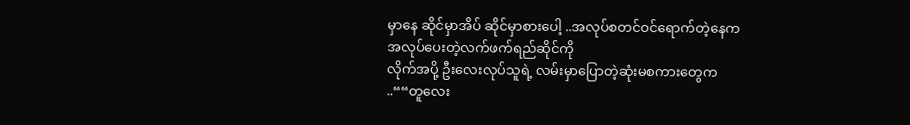မှာနေ ဆိုင်မှာအိပ် ဆိုင်မှာစားပေါ့ ..အလုပ်စတင်ဝင်ရောက်တဲ့နေက အလုပ်ပေးတဲ့လက်ဖက်ရည်ဆိုင်ကို
လိုက်အပို့ ဦးလေးလုပ်သူရဲ့ လမ်းမှာပြောတဲ့ဆုံးမစကားတွေက ..““တူလေး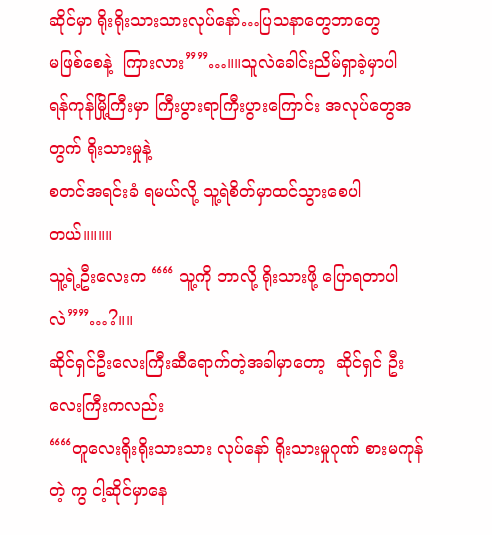ဆိုင်မှာ ရိုးရိုးသားသားလုပ်နော်…ပြသနာတွေဘာတွေ
မဖြစ်စေနဲ့  ကြားလား””…။။သူလဲခေါင်းညိမ်ရှာခဲ့မှာပါ  ရန်ကုန်မြို့ကြီးမှာ ကြီးပွားရာကြီးပွားကြောင်း အလုပ်တွေအတွက် ရိုးသားမှုနဲ့
စတင်အရင်းခံ ရမယ်လို့ သူ့ရဲစိတ်မှာထင်သွားစေပါတယ်။။။။
သူ့ရဲ့ဦးလေးက ““ သူ့ကို ဘာလို့ ရိုးသားဖို့ ပြောရတာပါလဲ””…?။။
ဆိုင်ရှင်ဦးလေးကြီးဆီရောက်တဲ့အခါမှာတော့  ဆိုင်ရှင် ဦးလေးကြီးကလည်း
““တူလေးရိုးရိုးသားသား လုပ်နော် ရိုးသားမှုဂုဏ် စားမကုန်တဲ့ ကွ ငါ့ဆိုင်မှာနေ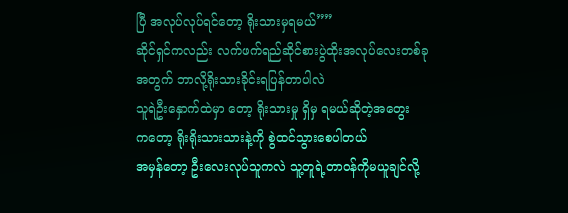ပြီ အလုပ်လုပ်ရင်တော့ ရိုးသားမှရမယ်””
ဆိုင်ရှင်ကလည်း လက်ဖက်ရည်ဆိုင်စားပွဲထိုးအလုပ်လေးတစ်ခုအတွက် ဘာလို့ရိုးသားခိုင်းရပြန်တာပါလဲ
သူရဲဦးနှောက်ထဲမှာ တော့ ရိုးသားမှု ရှိမှ ရမယ်ဆိုတဲ့အတွေး   ကတော့ ရိုးရိုးသားသားနဲ့ကို စွဲထင်သွားစေပါတယ်
အမှန်တော့ ဦးလေးလုပ်သူကလဲ သူ့တူရဲ့တာဝန်ကိုမယူချင်လို့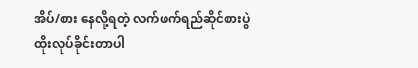အိပ်/စား နေလို့ရတဲ့ လက်ဖက်ရည်ဆိုင်စားပွဲထိုးလုပ်ခိုင်းတာပါ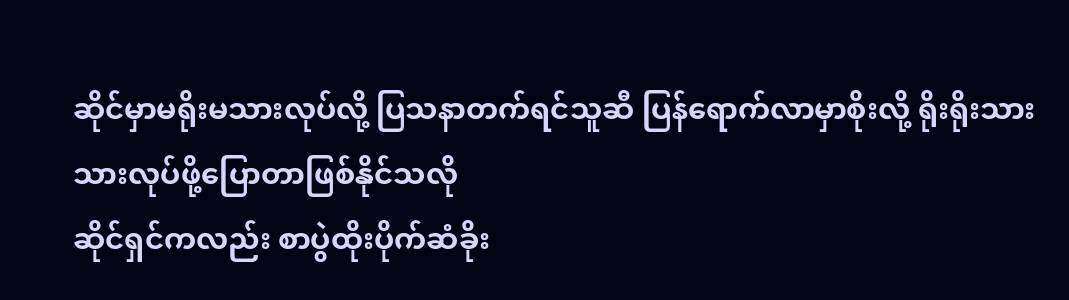ဆိုင်မှာမရိုးမသားလုပ်လို့ ပြသနာတက်ရင်သူဆီ ပြန်ရောက်လာမှာစိုးလို့ ရိုးရိုးသားသားလုပ်ဖို့ပြောတာဖြစ်နိုင်သလို
ဆိုင်ရှင်ကလည်း စာပွဲထိုးပိုက်ဆံခိုး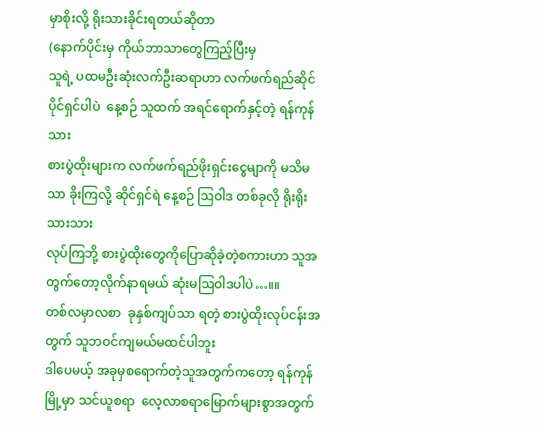မှာစိုးလို့ ရိုးသားခိုင်းရတယ်ဆိုတာ
(နောက်ပိုင်းမှ ကိုယ်ဘာသာတွေကြည့်ပြီးမှ
သူရဲ့ ပထမဦးဆုံးလက်ဦးဆရာဟာ လက်ဖက်ရည်ဆိုင်ပိုင်ရှင်ပါပဲ  နေ့စဉ် သူထက် အရင်ရောက်နှင့်တဲ့ ရန်ကုန်သား
စားပွဲထိုးများက လက်ဖက်ရည်ဖိုးရှင်းငွေမျာကို မသိမသာ ခိုးကြလို့ ဆိုင်ရှင်ရဲ နေ့စဉ် ဩဝါဒ တစ်ခုလို ရိုးရိုးသားသား
လုပ်ကြဘို့ စားပွဲထိုးတွေကိုပြောဆိုခဲ့တဲ့စကားဟာ သူအတွက်တော့လိုက်နာရမယ် ဆုံးမဩဝါဒပါပဲ…။။
တစ်လမှာလစာ  ခုနှစ်ကျပ်သာ ရတဲ့ စားပွဲထိုးလုပ်ငန်းအတွက် သူဘဝင်ကျမယ်မထင်ပါဘူး
ဒါပေမယ့် အခုမှစရောက်တဲ့သူအတွက်ကတော့ ရန်ကုန်မြို့မှာ သင်ယူစရာ  လေ့လာစရာမြောက်များစွာအတွက်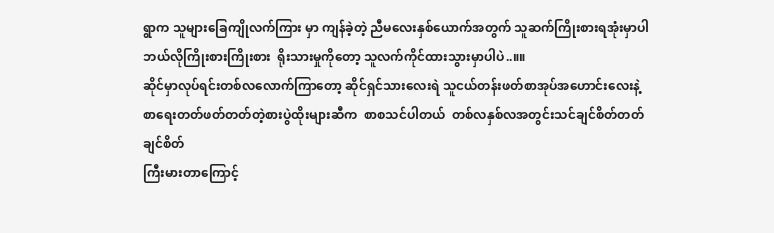ရွာက သူများခြေကျိုလက်ကြား မှာ ကျန်ခဲ့တဲ့ ညီမလေးနှစ်ယောက်အတွက် သူဆက်ကြိုးစားရအုံးမှာပါ
ဘယ်လိုကြိုးစားကြိုးစား  ရိုးသားမှုကိုတော့ သူလက်ကိုင်ထားသွားမှာပါပဲ..။။
ဆိုင်မှာလုပ်ရင်းတစ်လလောက်ကြာတော့ ဆိုင်ရှင်သားလေးရဲ သူငယ်တန်းဖတ်စာအုပ်အဟောင်းလေးနဲ့
စာရေးတတ်ဖတ်တတ်တဲ့စားပွဲထိုးများဆီက  စာစသင်ပါတယ်  တစ်လနှစ်လအတွင်းသင်ချင်စိတ်တတ်ချင်စိတ်
ကြီးမားတာကြောင့်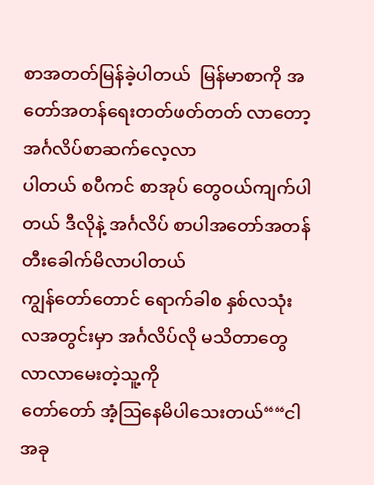စာအတတ်မြန်ခဲ့ပါတယ်  မြန်မာစာကို အတော်အတန်ရေးတတ်ဖတ်တတ် လာတော့  အင်္ဂလိပ်စာဆက်လေ့လာ
ပါတယ် စပီကင် စာအုပ် တွေဝယ်ကျက်ပါတယ် ဒီလိုနဲ့ အင်္ဂလိပ် စာပါအတော်အတန်တီးခေါက်မိလာပါတယ်
ကျွန်တော်တောင် ရောက်ခါစ နှစ်လသုံးလအတွင်းမှာ အင်္ဂလိပ်လို မသိတာတွေလာလာမေးတဲ့သူ့ကို
တော်တော် အံ့ဩနေမိပါသေးတယ်““ငါအခု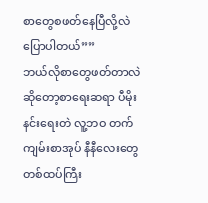စာတွေစဖတ်နေပြီလို့လဲပြောပါတယ်””
ဘယ်လိုစာတွေဖတ်တာလဲဆိုတော့စာရေးဆရာ ပီမိုးနင်းရေးတဲ လူ့ဘဝ တက်ကျမ်းစာအုပ် နီနီလေးတွေ
တစ်ထပ်ကြီး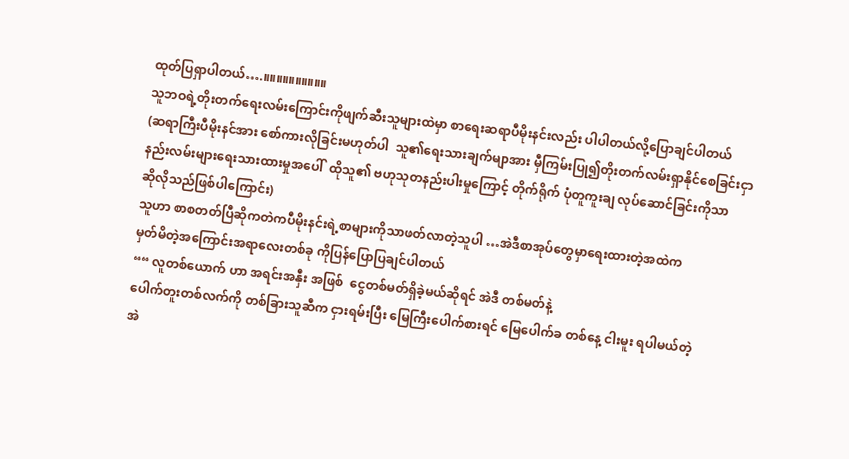ထုတ်ပြရှာပါတယ်….။။။။။။။။။။
သူဘဝရဲ့တိုးတက်ရေးလမ်းကြောင်းကိုဖျက်ဆီးသူများထဲမှာ စာရေးဆရာပီမိုးနင်းလည်း ပါပါတယ်လို့ပြောချင်ပါတယ်
(ဆရာကြီးပီမိုးနင်အား စော်ကားလိုခြင်းမဟုတ်ပါ  သူ၏ရေးသားချက်မျာအား မှီကြမ်းပြု၍တိုးတက်လမ်းရှာနိုင်စေခြင်းငှာ
နည်းလမ်းများရေးသားထားမှုအပေါ်  ထိုသူ၏ ဗဟုသုတနည်းပါးမှုကြောင့် တိုက်ရိုက် ပုံတူကူးချ လုပ်ဆောင်ခြင်းကိုသာ
ဆိုလိုသည်ဖြစ်ပါကြောင်း)
သူဟာ စာစတတ်ပြီဆိုကတဲကပီမိုးနင်းရဲ့စာများကိုသာဖတ်လာတဲ့သူပါ …အဲဒီစာအုပ်တွေမှာရေးထားတဲ့အထဲက
မှတ်မိတဲ့အကြောင်းအရာလေးတစ်ခု ကိုပြန်ပြောပြချင်ပါတယ်
““ လူတစ်ယောက် ဟာ အရင်းအနှီး အဖြစ်  ငွေတစ်မတ်ရှိခဲ့မယ်ဆိုရင် အဲဒီ တစ်မတ်နဲ့
ပေါက်တူးတစ်လက်ကို တစ်ခြားသူဆီက ငှားရမ်းပြီး မြေကြီးပေါက်စားရင် မြေပေါက်ခ တစ်နေ့ ငါးမူး ရပါမယ်တဲ့
အဲ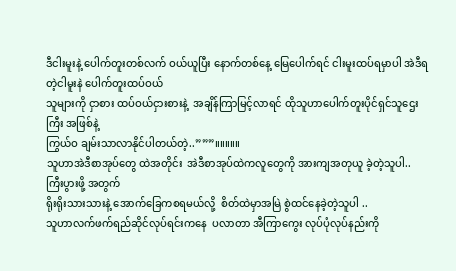ဒီငါးမူးနဲ့ ပေါက်တူးတစ်လက် ဝယ်ယူပြီး နောက်တစ်နေ့ မြေပေါက်ရင် ငါးမူးထပ်ရမှာပါ အဲဒီရတဲ့ငါမူးနဲ ပေါက်တူးထပ်ဝယ်
သူများကို ငှာစား ထပ်ဝယ်ငှားစားနဲ့  အချိန်ကြာမြင့်လာရင် ထိုသူဟာပေါက်တူးပိုင်ရှင်သူဌေးကြီး အဖြစ်နဲ့
ကြွယ်ဝ ချမ်းသာလာနိုင်ပါတယ်တဲ့..”””။။။။။
သူဟာအဲဒီစာအုပ်တွေ ထဲအတိုင်း  အဲဒီစာအုပ်ထဲကလူတွေကို အားကျအတုယူ ခဲ့တဲ့သူပါ.. ကြီးပွားဖို့ အတွက်
ရိုးရိုးသားသားနဲ့ အောက်ခြေကစရမယ်လို့  စိတ်ထဲမှာအမြဲ စွဲထင်နေခဲ့တဲ့သူပါ ..
သူဟာလက်ဖက်ရည်ဆိုင်လုပ်ရင်းကနေ  ပလာတာ အီကြာကွေး လုပ်ပုံလုပ်နည်းကို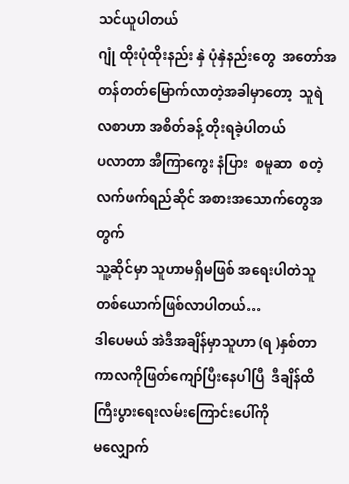သင်ယူပါတယ်
ဂျုံ ထိုးပုံထိုးနည်း နှဲ ပုံနှဲနည်းတွေ  အတော်အတန်တတ်မြောက်လာတဲ့အခါမှာတော့  သူရဲ လစာဟာ အစိတ်ခန့် တိုးရခဲ့ပါတယ်
ပလာတာ အီကြာကွေး နံပြား  စမူဆာ  စတဲ့ လက်ဖက်ရည်ဆိုင် အစားအသောက်တွေအတွက်
သူ့ဆိုင်မှာ သူဟာမရှိမဖြစ် အရေးပါတဲသူတစ်ယောက်ဖြစ်လာပါတယ်…
ဒါပေမယ် အဲဒီအချိန်မှာသူဟာ (ရ )နှစ်တာကာလကိုဖြတ်ကျော်ပြီးနေပါပြီ  ဒီချိန်ထိ ကြီးပွားရေးလမ်းကြောင်းပေါ်ကို
မလျှောက်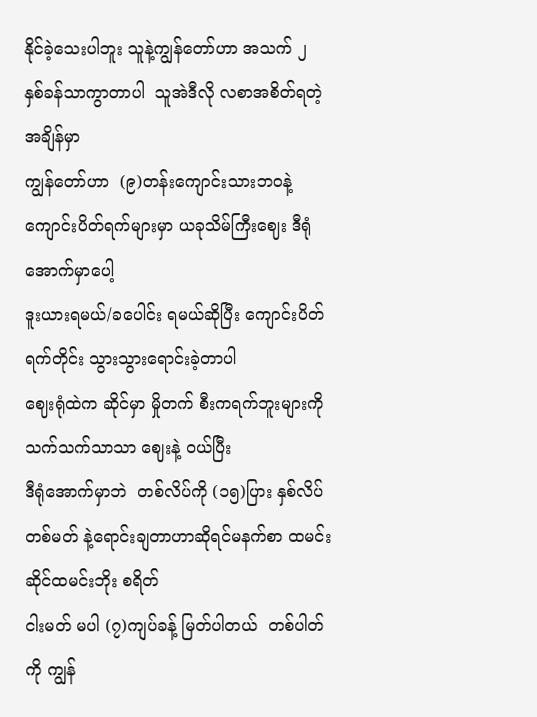နိုင်ခဲ့သေးပါဘူး သူနဲ့ကျွန်တော်ဟာ အသက် ၂ နှစ်ခန်သာကွာတာပါ  သူအဲဒီလို လစာအစိတ်ရတဲ့အချိန်မှာ
ကျွန်တော်ဟာ  (၉)တန်းကျောင်းသားဘဝနဲ့  ကျောင်းပိတ်ရက်များမှာ ယခုသိမ်ကြီးဈေး ဒီရုံအောက်မှာပေါ့
ဒူးယားရမယ်/ခပေါင်း ရမယ်ဆိုပြီး ကျောင်းပိတ်ရက်တိုင်း သွားသွားရောင်းခဲ့တာပါ
ဈေးရုံထဲက ဆိုင်မှာ မှိုတက် စီးကရက်ဘူးများကို  သက်သက်သာသာ ဈေးနဲ့ ဝယ်ပြီး
ဒီရုံအောက်မှာဘဲ  တစ်လိပ်ကို (၁၅)ပြား နှစ်လိပ်  တစ်မတ် နဲ့ရောင်းချတာဟာဆိုရင်မနက်စာ ထမင်းဆိုင်ထမင်းဘိုး စရိတ်
ငါးမတ် မပါ (၇)ကျပ်ခန့် မြတ်ပါတယ်  တစ်ပါတ်ကို ကျွန်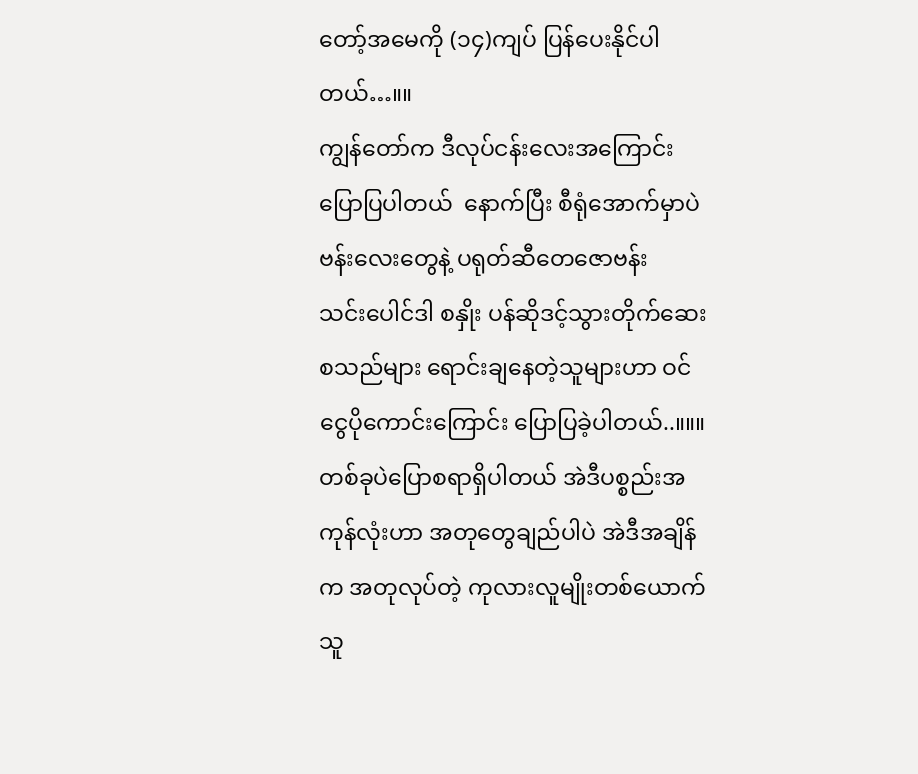တော့်အမေကို (၁၄)ကျပ် ပြန်ပေးနိုင်ပါတယ်…။။
ကျွန်တော်က ဒီလုပ်ငန်းလေးအကြောင်းပြောပြပါတယ်  နောက်ပြီး စီရုံအောက်မှာပဲ ဗန်းလေးတွေနဲ့ ပရုတ်ဆီတေဇောဗန်း
သင်းပေါင်ဒါ စနှိုး ပန်ဆိုဒင့်သွားတိုက်ဆေး စသည်များ ရောင်းချနေတဲ့သူများဟာ ဝင်ငွေပိုကောင်းကြောင်း ပြောပြခဲ့ပါတယ်..။။။
တစ်ခုပဲပြောစရာရှိပါတယ် အဲဒီပစ္စည်းအကုန်လုံးဟာ အတုတွေချည်ပါပဲ အဲဒီအချိန်က အတုလုပ်တဲ့ ကုလားလူမျိုးတစ်ယောက်သူ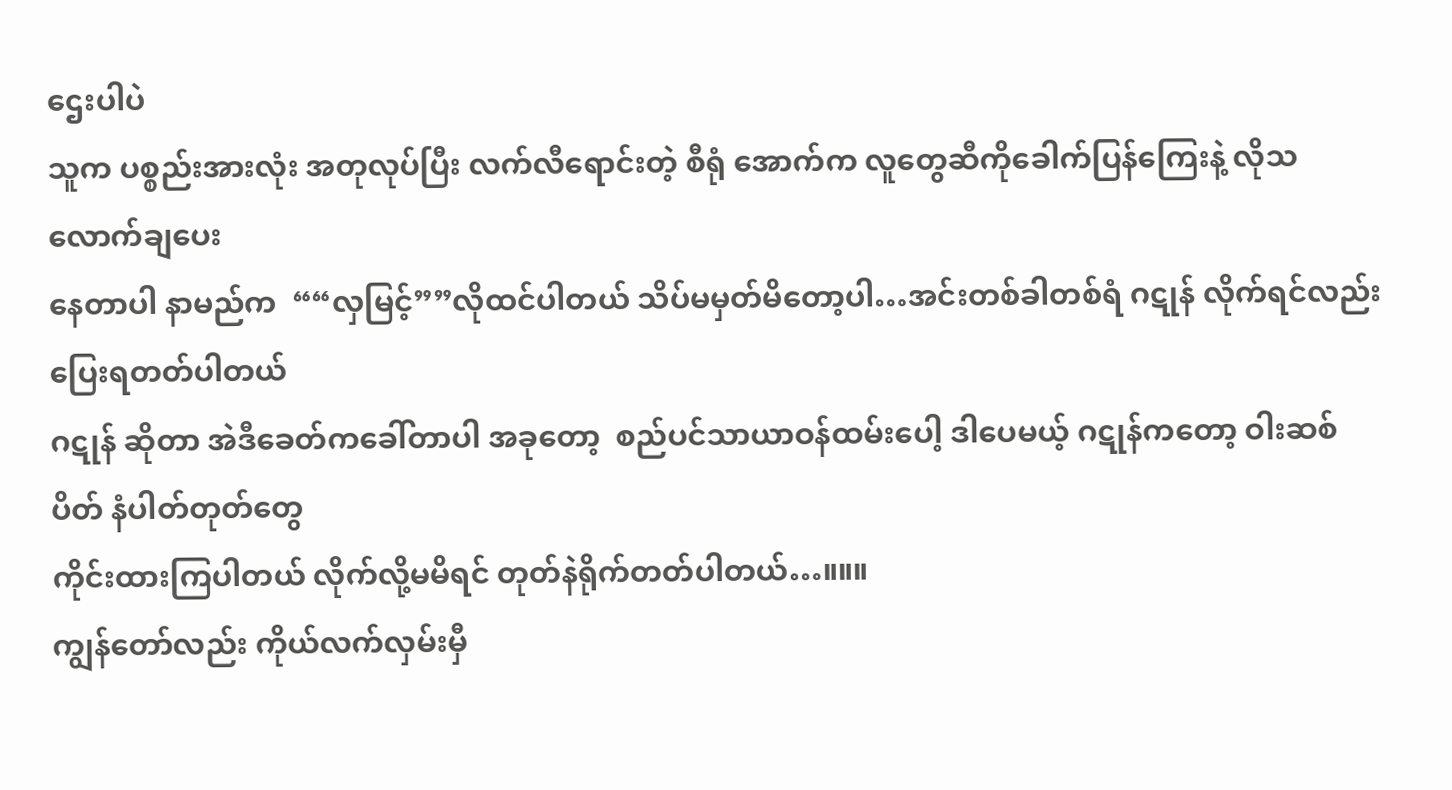ဌေးပါပဲ
သူက ပစ္စည်းအားလုံး အတုလုပ်ပြီး လက်လီရောင်းတဲ့ စီရုံ အောက်က လူတွေဆီကိုခေါက်ပြန်ကြေးနဲ့ လိုသလောက်ချပေး
နေတာပါ နာမည်က  ““လှမြင့်””လိုထင်ပါတယ် သိပ်မမှတ်မိတော့ပါ…အင်းတစ်ခါတစ်ရံ ဂဋုန် လိုက်ရင်လည်းပြေးရတတ်ပါတယ်
ဂဋုန် ဆိုတာ အဲဒီခေတ်ကခေါ်တာပါ အခုတော့  စည်ပင်သာယာဝန်ထမ်းပေါ့ ဒါပေမယ့် ဂဋုန်ကတော့ ဝါးဆစ်ပိတ် နံပါတ်တုတ်တွေ
ကိုင်းထားကြပါတယ် လိုက်လို့မမိရင် တုတ်နဲရိုက်တတ်ပါတယ်…။။။
ကျွန်တော်လည်း ကိုယ်လက်လှမ်းမှီ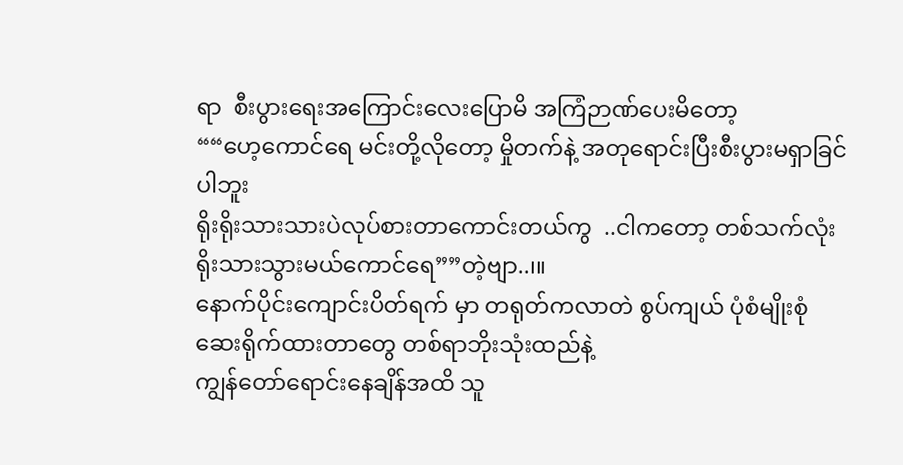ရာ  စီးပွားရေးအကြောင်းလေးပြောမိ အကြံဉာဏ်ပေးမိတော့
““ဟေ့ကောင်ရေ မင်းတို့လိုတော့ မှိုတက်နဲ့ အတုရောင်းပြီးစီးပွားမရှာခြင်ပါဘူး
ရိုးရိုးသားသားပဲလုပ်စားတာကောင်းတယ်ကွ  ..ငါကတော့ တစ်သက်လုံးရိုးသားသွားမယ်ကောင်ရေ””တဲ့ဗျာ..၊။
နောက်ပိုင်းကျောင်းပိတ်ရက် မှာ တရုတ်ကလာတဲ စွပ်ကျယ် ပုံစံမျိုးစုံဆေးရိုက်ထားတာတွေ တစ်ရာဘိုးသုံးထည်နဲ့
ကျွန်တော်ရောင်းနေချိန်အထိ သူ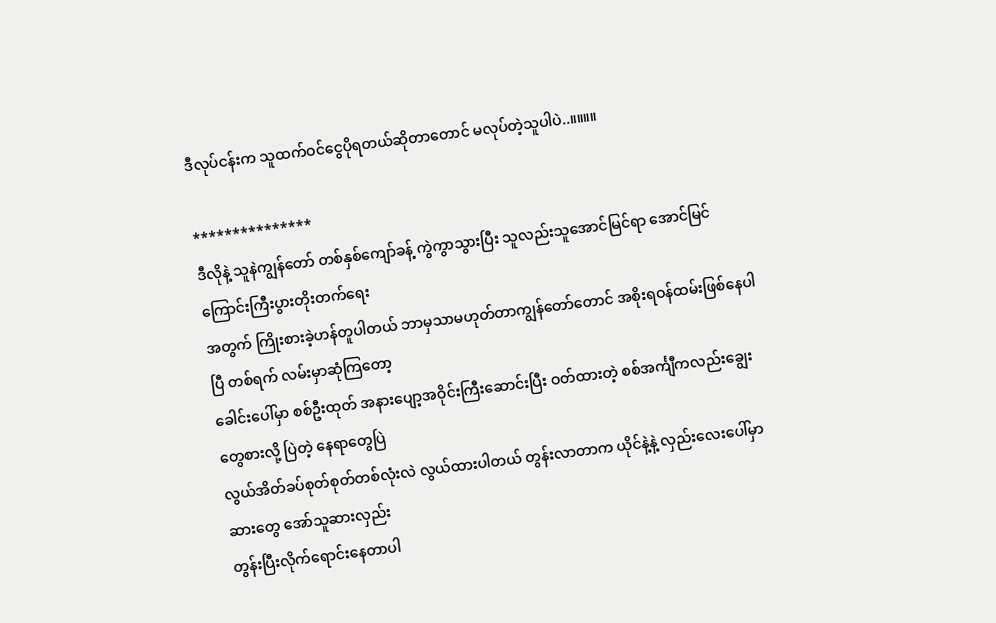ဒီလုပ်ငန်းက သူထက်ဝင်ငွေပိုရတယ်ဆိုတာတောင် မလုပ်တဲ့သူပါပဲ..။။။။

***************
ဒီလိုနဲ့ သူနဲကျွန်တော် တစ်နှစ်ကျော်ခန့် ကွဲကွာသွားပြီး သူလည်းသူအောင်မြင်ရာ အောင်မြင်ကြောင်းကြီးပွားတိုးတက်ရေး
အတွက် ကြိုးစားခဲ့ဟန်တူပါတယ် ဘာမှသာမဟုတ်တာကျွန်တော်တောင် အစိုးရဝန်ထမ်းဖြစ်နေပါပြီ တစ်ရက် လမ်းမှာဆုံကြတော့
ခေါင်းပေါ်မှာ စစ်ဦးထုတ် အနားပျော့အဝိုင်းကြီးဆောင်းပြီး ဝတ်ထားတဲ့ စစ်အင်္ကျီကလည်းချွေးတွေစားလို့ ပြဲတဲ့ နေရာတွေပြဲ
လွယ်အိတ်ခပ်စုတ်စုတ်တစ်လုံးလဲ လွယ်ထားပါတယ် တွန်းလာတာက ယိုင်နဲ့နဲ့ လှည်းလေးပေါ်မှာဆားတွေ အော်သူဆားလှည်း
တွန်းပြီးလိုက်ရောင်းနေတာပါ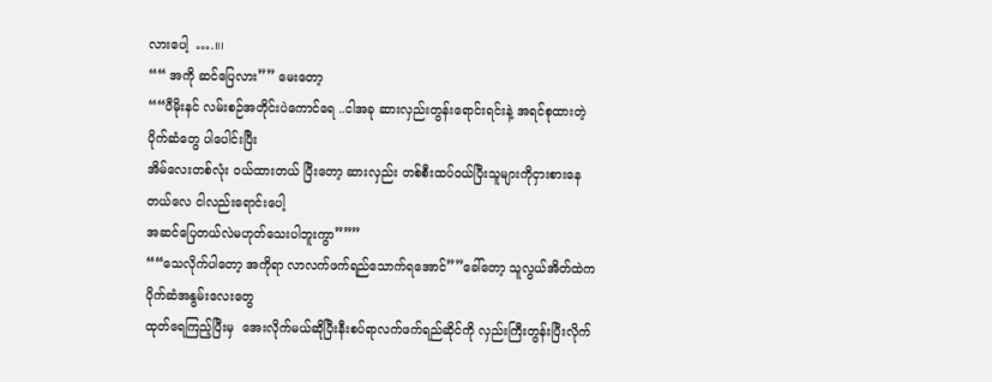လားပေါ့  ….။၊
““ အကို ဆင်ပြေလား”” မေးတော့
““ပီမိုးနင် လမ်းစဉ်အတိုင်းပဲကောင်ရေ ..ငါအခု ဆားလှည်းတွန်းရောင်းရင်းနဲ့ အရင်စုထားတဲ့ပိုက်ဆံတွေ ပါပေါင်းပြီး
အိမ်လေးတစ်လုံး ဝယ်ထားတယ် ပြီးတော့ ဆားလှည်း တစ်စီးထပ်ဝယ်ပြီးသူများကိုငှားစားနေတယ်လေ ငါလည်းရောင်းပေါ့
အဆင်ပြေတယ်လဲမဟုတ်သေးပါဘူးကွာ”””
““သေလိုက်ပါတော့ အကိုရာ လာလက်ဖက်ရည်သောက်ရအောင်””ခေါ်တော့ သူလွယ်အိတ်ထဲကပိုက်ဆံအနွမ်းလေးတွေ
ထုတ်ရေကြည့်ပြီးမှ  အေးလိုက်မယ်ဆိုပြီးနီးစပ်ရာလက်ဖက်ရည်ဆိုင်ကို လှည်းကြီးတွန်းပြီးလိုက်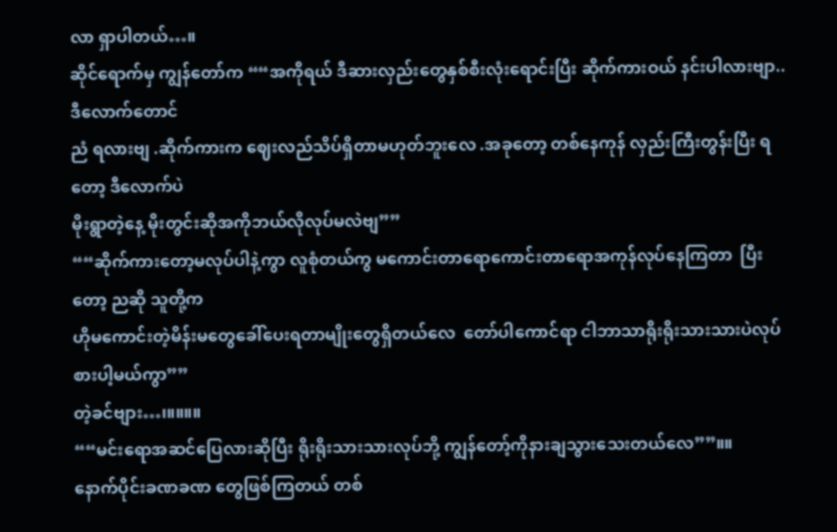လာ ရှာပါတယ်…။
ဆိုင်ရောက်မှ ကျွန်တော်က ““အကိုရယ် ဒီဆားလှည်းတွေနှစ်စီးလုံးရောင်းပြီး ဆိုက်ကားဝယ် နင်းပါလားဗျာ..ဒီလောက်တောင်
ညံ ရလားဗျ .ဆိုက်ကားက ဈေးလည်သိပ်ရှိတာမဟုတ်ဘူးလေ .အခုတော့ တစ်နေကုန် လှည်းကြီးတွန်းပြီး ရတော့ ဒီလောက်ပဲ
မိုးရွာတဲ့နေ့ မိုးတွင်းဆိုအကိုဘယ်လိုလုပ်မလဲဗျ””
““ဆိုက်ကားတော့မလုပ်ပါနဲ့ကွာ လူစုံတယ်ကွ မကောင်းတာရောကောင်းတာရောအကုန်လုပ်နေကြတာ  ပြီးတော့ ညဆို သူတို့က
ဟိုမကောင်းတဲ့မိန်းမတွေခေါ်ပေးရတာမျိုးတွေရှိတယ်လေ  တော်ပါကောင်ရာ ငါဘာသာရိုးရိုးသားသားပဲလုပ်စားပါ့မယ်ကွာ””
တဲ့ခင်ဗျား…၊။။။။
““မင်းရောအဆင်ပြေလားဆိုပြီး ရိုးရိုးသားသားလုပ်ဘို့ ကျွန်တော့်ကိုနားချသွားသေးတယ်လေ””။။
နောက်ပိုင်းခဏခဏ တွေဖြစ်ကြတယ် တစ်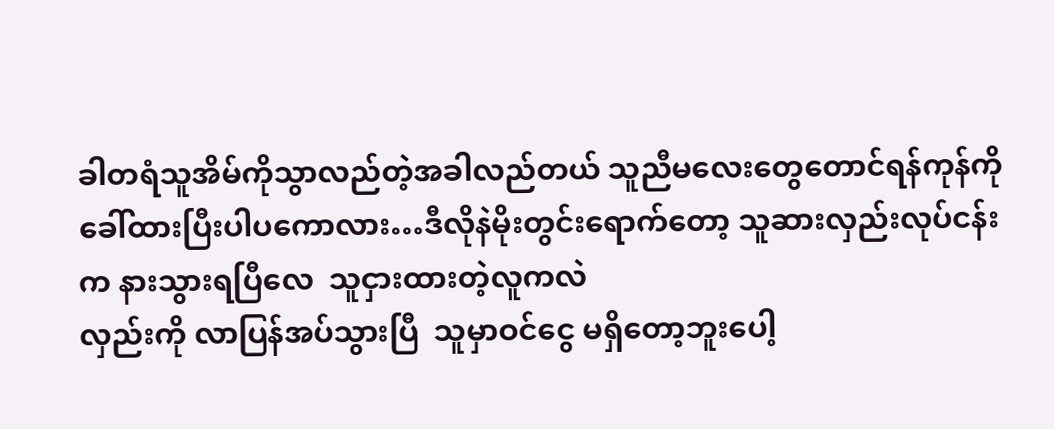ခါတရံသူအိမ်ကိုသွာလည်တဲ့အခါလည်တယ် သူညီမလေးတွေတောင်ရန်ကုန်ကို
ခေါ်ထားပြီးပါပကောလား…ဒီလိုနဲမိုးတွင်းရောက်တော့ သူဆားလှည်းလုပ်ငန်းက နားသွားရပြီလေ  သူငှားထားတဲ့လူကလဲ
လှည်းကို လာပြန်အပ်သွားပြီ  သူမှာဝင်ငွေ မရှိတော့ဘူးပေါ့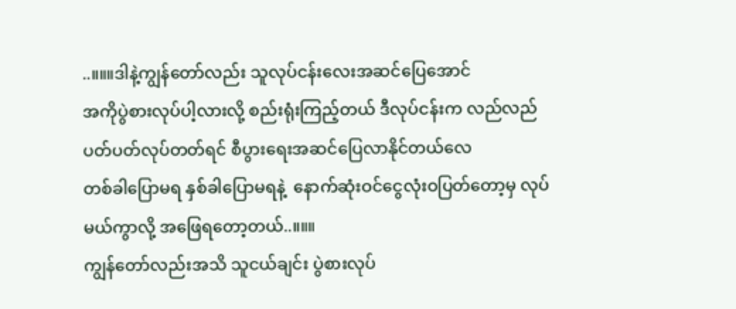..။။။ဒါနဲ့ကျွန်တော်လည်း သူလုပ်ငန်းလေးအဆင်ပြေအောင်
အကိုပွဲစားလုပ်ပါ့လားလို့ စည်းရုံးကြည့်တယ် ဒီလုပ်ငန်းက လည်လည်ပတ်ပတ်လုပ်တတ်ရင် စီပွားရေးအဆင်ပြေလာနိုင်တယ်လေ
တစ်ခါပြောမရ နှစ်ခါပြောမရနဲ့  နောက်ဆုံးဝင်ငွေလုံးဝပြတ်တော့မှ လုပ်မယ်ကွာလို့ အဖြေရတော့တယ်..။။။
ကျွန်တော်လည်းအသိ သူငယ်ချင်း ပွဲစားလုပ်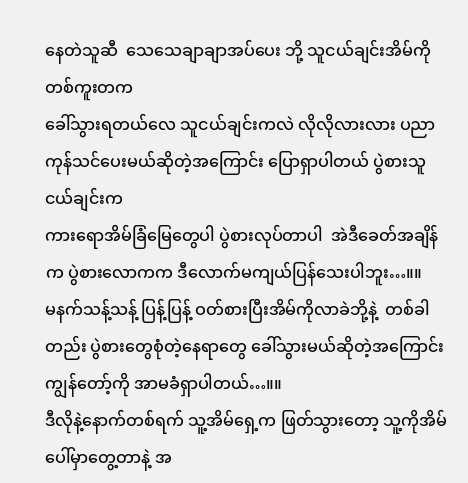နေတဲသူဆီ  သေသေချာချာအပ်ပေး ဘို့ သူငယ်ချင်းအိမ်ကို တစ်ကူးတက
ခေါ်သွားရတယ်လေ သူငယ်ချင်းကလဲ လိုလိုလားလား ပညာကုန်သင်ပေးမယ်ဆိုတဲ့အကြောင်း ပြောရှာပါတယ် ပွဲစားသူငယ်ချင်းက
ကားရောအိမ်ခြံမြေတွေပါ ပွဲစားလုပ်တာပါ  အဲဒီခေတ်အချိန်က ပွဲစားလောကက ဒီလောက်မကျယ်ပြန်သေးပါဘူး…။။
မနက်သန့်သန့် ပြန့်ပြန့် ဝတ်စားပြီးအိမ်ကိုလာခဲဘို့နဲ့  တစ်ခါတည်း ပွဲစားတွေစုံတဲ့နေရာတွေ ခေါ်သွားမယ်ဆိုတဲ့အကြောင်း
ကျွန်တော့်ကို အာမခံရှာပါတယ်…။။
ဒီလိုနဲ့နောက်တစ်ရက် သူ့အိမ်ရှေ့က ဖြတ်သွားတော့ သူ့ကိုအိမ်ပေါ်မှာတွေ့တာနဲ့ အ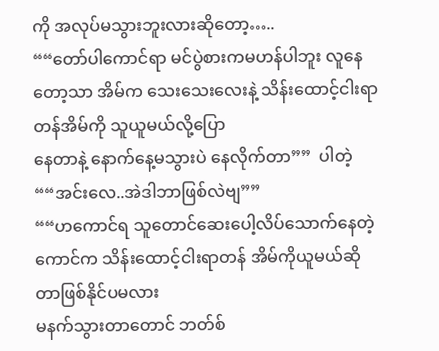ကို အလုပ်မသွားဘူးလားဆိုတော့…..
““တော်ပါကောင်ရာ မင်ပွဲစားကမဟန်ပါဘူး လူနေတော့သာ အိမ်က သေးသေးလေးနဲ့ သိန်းထောင့်ငါးရာတန်အိမ်ကို သူယူမယ်လို့ပြော
နေတာနဲ့ နောက်နေ့မသွားပဲ နေလိုက်တာ””  ပါတဲ့
““အင်းလေ..အဲဒါဘာဖြစ်လဲဗျ””
““ဟကောင်ရ သူတောင်ဆေးပေါ့လိပ်သောက်နေတဲ့ ကောင်က သိန်းထောင့်ငါးရာတန် အိမ်ကိုယူမယ်ဆိုတာဖြစ်နိုင်ပမလား
မနက်သွားတာတောင် ဘတ်စ်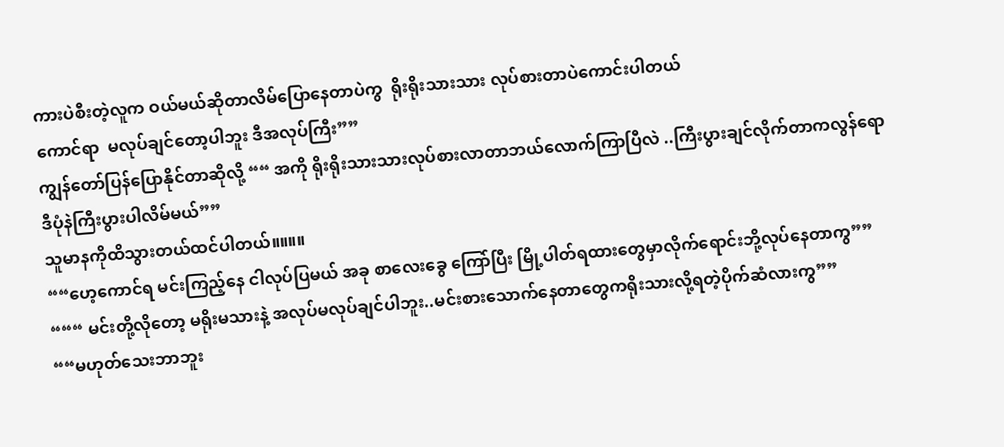ကားပဲစီးတဲ့လူက ဝယ်မယ်ဆိုတာလိမ်ပြောနေတာပဲကွ  ရိုးရိုးသားသား လုပ်စားတာပဲကောင်းပါတယ်
ကောင်ရာ  မလုပ်ချင်တော့ပါဘူး ဒီအလုပ်ကြီး””
ကျွန်တော်ပြန်ပြောနိုင်တာဆိုလို့ ““ အကို ရိုးရိုးသားသားလုပ်စားလာတာဘယ်လောက်ကြာပြီလဲ ..ကြီးပွားချင်လိုက်တာကလွန်ရော
ဒီပုံနဲကြီးပွားပါလိမ်မယ်””
သူမာနကိုထိသွားတယ်ထင်ပါတယ်။။။။
““ဟေ့ကောင်ရ မင်းကြည့်နေ ငါလုပ်ပြမယ် အခု စာလေးခွေ ကြော်ပြီး မြို့ပါတ်ရထားတွေမှာလိုက်ရောင်းဘို့လုပ်နေတာကွ””
“““ မင်းတို့လိုတော့ မရိုးမသားနဲ့ အလုပ်မလုပ်ချင်ပါဘူး..မင်းစားသောက်နေတာတွေကရိုးသားလို့ရတဲ့ပိုက်ဆံလားကွ””
““မဟုတ်သေးဘာဘူး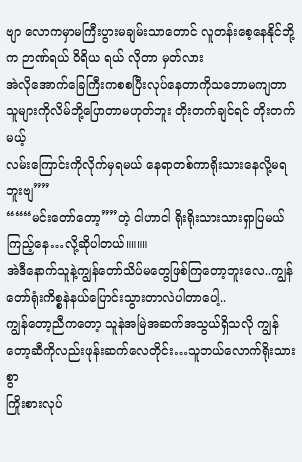ဗျာ လောကမှာမကြီးပွားမချမ်းသာတောင် လူတန်းစေ့နေနိုင်ဘို့က ဉာဏ်ရယ် ဝိရိယ ရယ် လိုတာ မှတ်လား
အဲလိုအောက်ခြေကြီးကစစပြီးလုပ်နေတာကိုသဘောမကျတာ သူများကိုလိမ်ဘို့ပြောတာမဟုတ်ဘူး တိုးတက်ချင်ရင် တိုးတက်မယ့်
လမ်းကြောင်းကိုလိုက်မှရမယ် နေရာတစ်ကာရိုးသားနေလို့မရဘူးဗျ””
“““မင်းတော်တော့””တဲ့ ငါဟာငါ ရိုးရိုးသားသားရှာပြမယ်ကြည့်နေ…လို့ဆိုပါတယ်။။။။
အဲဒီနောက်သူနဲ့ကျွန်တော်သိပ်မတွေဖြစ်ကြတော့ဘူးလေ..ကျွန်တော်ရုံးကိစ္စနဲနယ်ပြောင်းသွားတာလဲပါတာပေါ့..
ကျွန်တော့ညီကတော့ သူနဲအမြဲအဆက်အသွယ်ရှိသလို ကျွန်တော့ဆီကိုလည်းဖုန်းဆက်လေတိုင်း…သူဘယ်လောက်ရိုးသားစွာ
ကြိုးစားလုပ်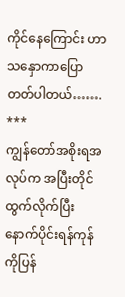ကိုင်နေကြောင်း ဟာသနှောကာပြောတတ်ပါတယ်…….
***
ကျွန်တော်အစိုးရအလုပ်က အပြီးတိုင်ထွက်လိုက်ပြီးနောက်ပိုင်းရန်ကုန်ကိုပြန်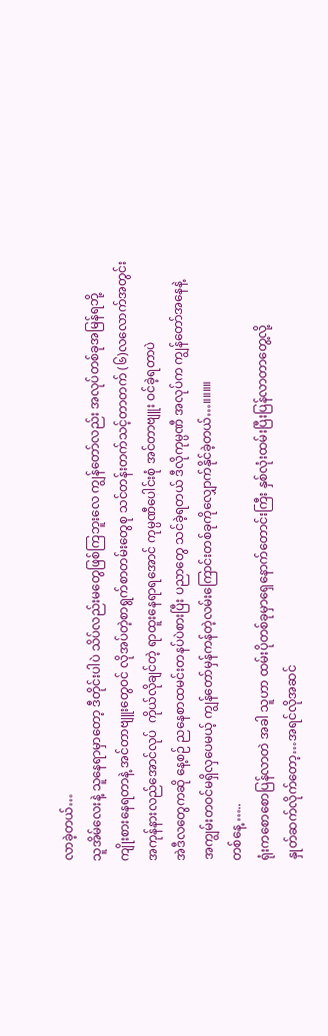လာခဲ့တယ်…
သူအိမ်လေးနဲ့ သူနေရာမှာတော့ ဒီတိုင်းပါပဲ သိပ်လည်းမတွေဖြစ်ကြဘူးလေ ကျွန်တော်လည်း အလုပ်တစ်ခုအမြန်ရဘို့
ကျိုးစားနေရတာနဲ့ အင်တာဗျူးတွေဝင် လိုအပ်တဲ့စာရွက်စာတမ်းတွေစု သင်တန်းတက်သင့်တာတက် (၆)လလောက်အတွင်း
အကုန်နားလည်အောင်လုပ်  ကိုယ်လိုချင်တဲ့ ရာထူးနေရာရအောင် ကုမ္ပဏီပေါင်းစုံ အင်တာဗျူး ဝင်ခဲ့ရတာပဲ
အဲဒီလတွေကဆို နေ့စဉ် ညနေစာထမင်းတနပ်ပဲစားပြီး ပညာတွေ သင်ခဲ့ရတယ် ဒီလိုကုမ္ပဏီ အလုပ်က ကျွန်တော်အနေနဲ့
အကျွမ်းတဝင်မရှိလှပေမယ့် ကျွန်တော်မှန်ကန်တဲ့လမ်းကြောင်းတစ်ခုကိုလျှောက်နိုင်ခဲ့တယ်…။။။။
တစ်နေ့ …..
ရုံးကစောစောပြန်လာတဲ အခါ သူဟာ ထမ်းပိုတစ်ခုမှာရှေနောက်တောင်းကြီး နှစ်လုံးထမ်းပြီးပြန်လာတာတွေ့လို့
နှုတ်ဆက်လိုက်တော့…အရင်လိုအဆင်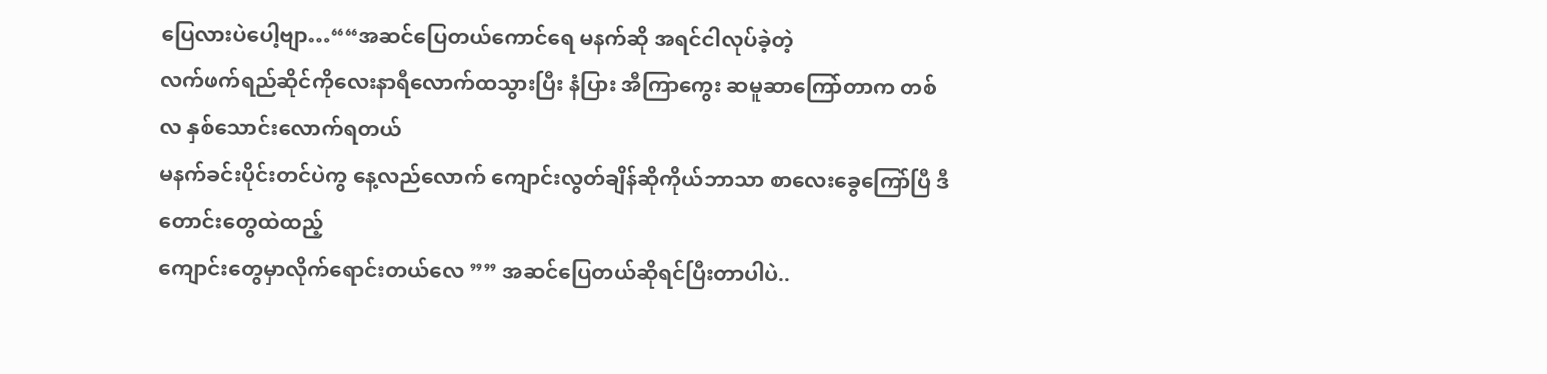ပြေလားပဲပေါ့ဗျာ…““အဆင်ပြေတယ်ကောင်ရေ မနက်ဆို အရင်ငါလုပ်ခဲ့တဲ့
လက်ဖက်ရည်ဆိုင်ကိုလေးနာရီလောက်ထသွားပြီး နံပြား အီကြာကွေး ဆမူဆာကြော်တာက တစ်လ နှစ်သောင်းလောက်ရတယ်
မနက်ခင်းပိုင်းတင်ပဲကွ နေ့လည်လောက် ကျောင်းလွတ်ချိန်ဆိုကိုယ်ဘာသာ စာလေးခွေကြော်ပြီ ဒီတောင်းတွေထဲထည့်
ကျောင်းတွေမှာလိုက်ရောင်းတယ်လေ ”” အဆင်ပြေတယ်ဆိုရင်ပြီးတာပါပဲ..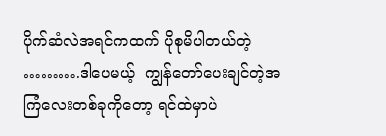ပိုက်ဆံလဲအရင်ကထက် ပိုစုမိပါတယ်တဲ့  ……….ဒါပေမယ့်  ကျွန်တော်ပေးချင်တဲ့အကြံလေးတစ်ခုကိုတော့ ရင်ထဲမှာပဲ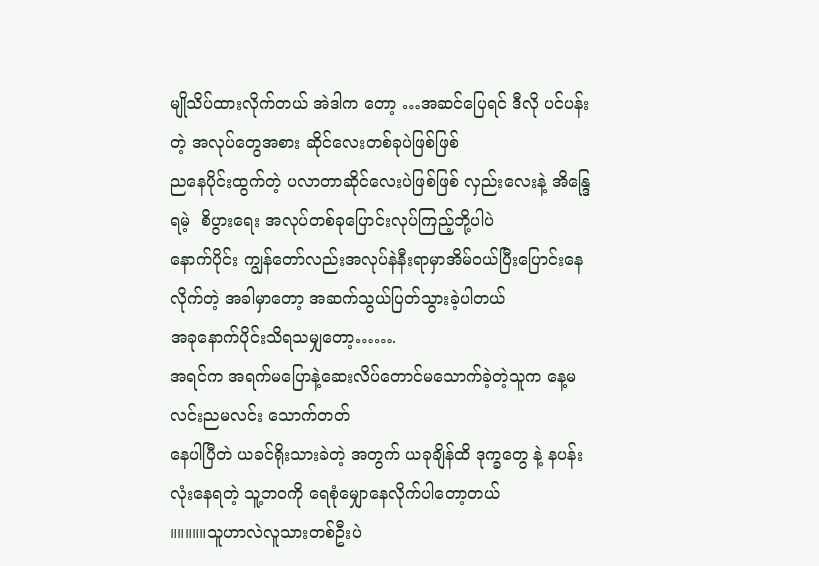မျိုသိပ်ထားလိုက်တယ် အဲဒါက တော့ …အဆင်ပြေရင် ဒီလို ပင်ပန်းတဲ့ အလုပ်တွေအစား ဆိုင်လေးတစ်ခုပဲဖြစ်ဖြစ်
ညနေပိုင်းထွက်တဲ့ ပလာတာဆိုင်လေးပဲဖြစ်ဖြစ် လှည်းလေးနဲ့ အိန္ဒြေရမဲ့  စိပွားရေး အလုပ်တစ်ခုပြောင်းလုပ်ကြည့်ဘို့ပါပဲ
နောက်ပိုင်း ကျွန်တော်လည်းအလုပ်နဲနီးရာမှာအိမ်ဝယ်ပြီးပြောင်းနေလိုက်တဲ့ အခါမှာတော့ အဆက်သွယ်ပြတ်သွားခဲ့ပါတယ်
အခုနောက်ပိုင်းသိရသမျှတော့…….
အရင်က အရက်မပြောနဲ့ဆေးလိပ်တောင်မသောက်ခဲ့တဲ့သူက နေ့မလင်းညမလင်း သောက်တတ်
နေပါပြီတဲ ယခင်ရိုးသားခဲတဲ့ အတွက် ယခုချိန်ထိ ဒုက္ခတွေ နဲ့ နပန်းလုံးနေရတဲ့ သူ့ဘဝကို ရေစုံမျှောနေလိုက်ပါတော့တယ်
။။။။။သူဟာလဲလူသားတစ်ဦးပဲ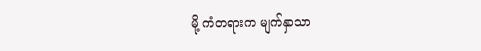မို့ ကံတရားက မျက်နှာသာ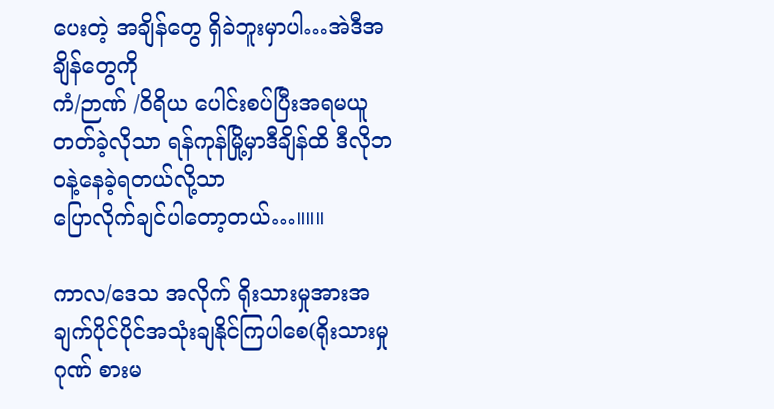ပေးတဲ့ အချိန်တွေ ရှိခဲဘူးမှာပါ…အဲဒီအချိန်တွေကို
ကံ/ဉာဏ် /ဝိရိယ ပေါင်းစပ်ပြီးအရမယူတတ်ခဲ့လိုသာ ရန်ကုန်မြို့မှာဒီချိန်ထိ ဒီလိုဘဝနဲ့နေခဲ့ရတယ်လို့သာ
ပြောလိုက်ချင်ပါတော့တယ်…။။။

ကာလ/ဒေသ အလိုက် ရိုးသားမှုအားအချက်ပိုင်ပိုင်အသုံးချနိုင်ကြပါစေ(ရိုးသားမှုဂုဏ် စားမ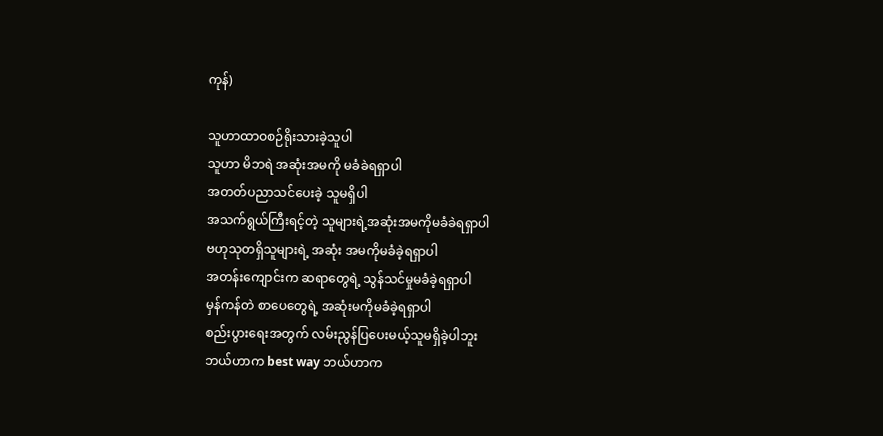ကုန်)

သူဟာထာဝစဉ်ရိုးသားခဲ့သူပါ
သူဟာ မိဘရဲ အဆုံးအမကို မခံခဲရရှာပါ
အတတ်ပညာသင်ပေးခဲ့ သူမရှိပါ
အသက်ရွယ်ကြီးရင့်တဲ့ သူများရဲ့အဆုံးအမကိုမခံခဲရရှာပါ
ဗဟုသုတရှိသူများရဲ့ အဆုံး အမကိုမခံခဲ့ရရှာပါ
အတန်းကျောင်းက ဆရာတွေရဲ့ သွန်သင်မှုမခံခဲ့ရရှာပါ
မှန်ကန်တဲ စာပေတွေရဲ့ အဆုံးမကိုမခံခဲ့ရရှာပါ
စည်းပွားရေးအတွက် လမ်းညွန်ပြပေးမယ့်သူမရှိခဲ့ပါဘူး
ဘယ်ဟာက best way ဘယ်ဟာက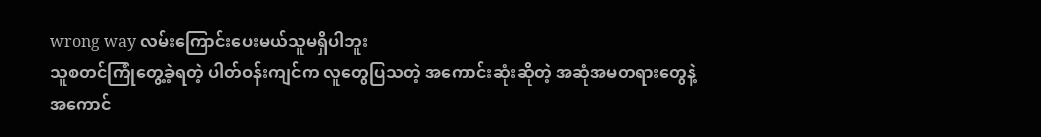wrong way လမ်းကြောင်းပေးမယ်သူမရှိပါဘူး
သူစတင်ကြုံတွေ့ခဲ့ရတဲ့ ပါတ်ဝန်းကျင်က လူတွေပြသတဲ့ အကောင်းဆုံးဆိုတဲ့ အဆုံအမတရားတွေနဲ့
အကောင်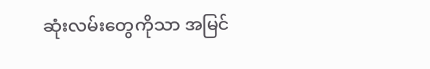ဆုံးလမ်းတွေကိုသာ အမြင်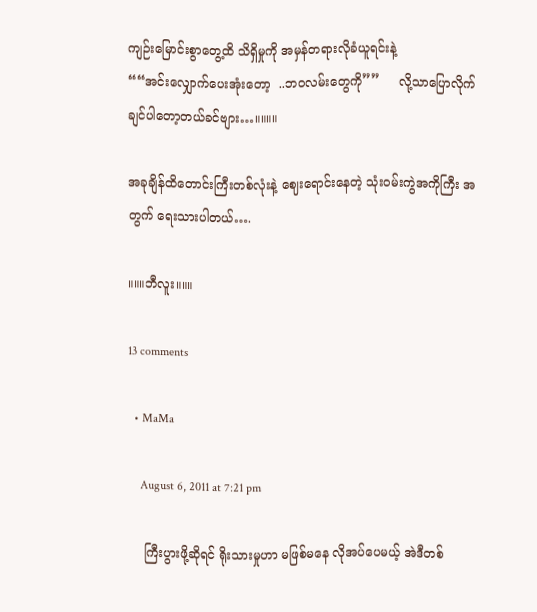ကျဉ်းမြောင်းစွာတွေ့ထိ သိရှိမှုကို အမှန်တရားလိုခံယူရင်းနဲ့
““အင်းလျှောက်ပေးအုံးတော့  ..ဘဝလမ်းတွေကို””     လို့သာပြောလိုက်ချင်ပါတော့တယ်ခင်ဗျား…။။။။

အခုချိန်ထိတောင်းကြီးတစ်လုံးနဲ့ ဈေးရောင်းနေတဲ့ သုံးဝမ်းကွဲအကိုကြီး အတွက် ရေးသားပါတယ်….

။။။ဘီလူး။။။

13 comments

  • MaMa

    August 6, 2011 at 7:21 pm

    ကြီးပွားဖို့ဆိုရင် ရိုးသားမှုဟာ မဖြစ်မနေ လိုအပ်ပေမယ့် အဲဒီတစ်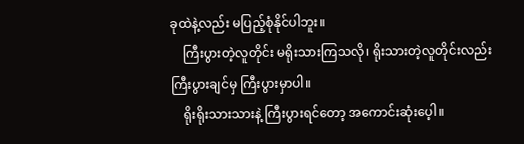ခုထဲနဲ့လည်း မပြည့်စုံနိုင်ပါဘူး။
    ကြီးပွားတဲ့လူတိုင်း မရိုးသားကြသလို၊ ရိုးသားတဲ့လူတိုင်းလည်း ကြီးပွားချင်မှ ကြီးပွားမှာပါ။
    ရိုးရိုးသားသားနဲ့ ကြီးပွားရင်တော့ အကောင်းဆုံးပေ့ါ။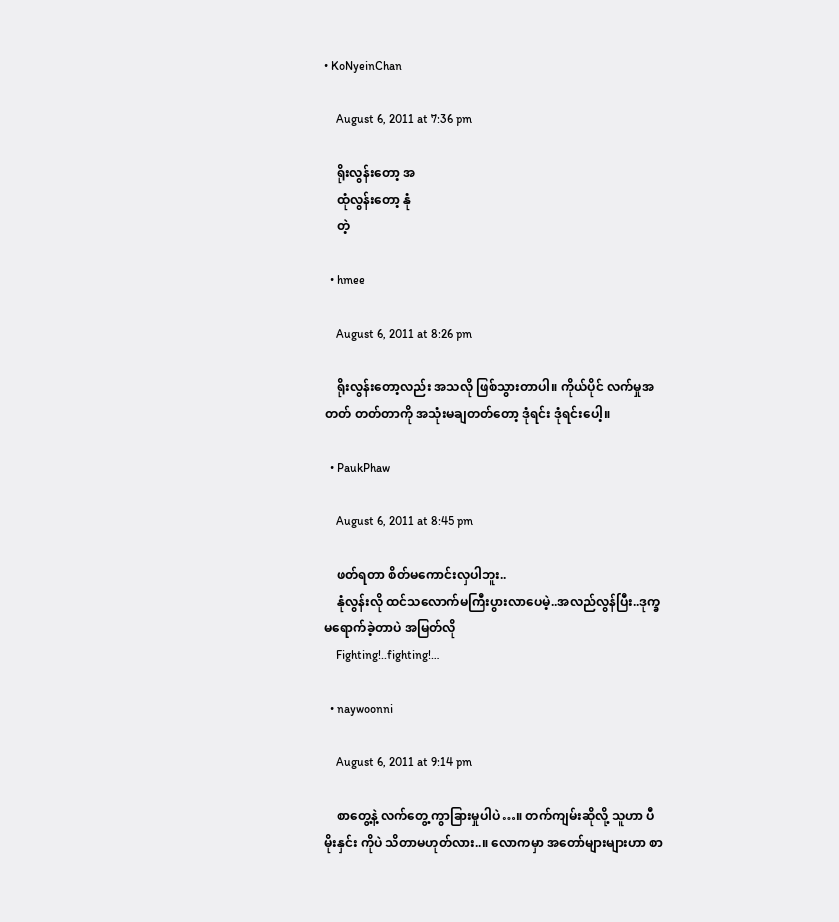• KoNyeinChan

    August 6, 2011 at 7:36 pm

    ရိုးလွန်းတော့ အ
    ထုံလွန်းတော့ နုံ
    တဲ့

  • hmee

    August 6, 2011 at 8:26 pm

    ရိုးလွန်းတော့လည်း အသလို ဖြစ်သွားတာပါ။ ကိုယ်ပိုင် လက်မှုအတတ် တတ်တာကို အသုံးမချတတ်တော့ ဒုံရင်း ဒုံရင်းပေါ့။

  • PaukPhaw

    August 6, 2011 at 8:45 pm

    ဖတ်ရတာ စိတ်မကောင်းလှပါဘူး..
    နုံလွန်းလို ထင်သလောက်မကြီးပွားလာပေမဲ့..အလည်လွန်ပြီး..ဒုက္ခမရောက်ခဲ့တာပဲ အမြတ်လို
    Fighting!..fighting!…

  • naywoonni

    August 6, 2011 at 9:14 pm

    စာတွေ့နဲ့ လက်တွေ့ ကွာခြားမှုပါပဲ…။ တက်ကျမ်းဆိုလို့ သူဟာ ပီမိုးနှင်း ကိုပဲ သိတာမဟုတ်လား..။ လောကမှာ အတော်များများဟာ စာ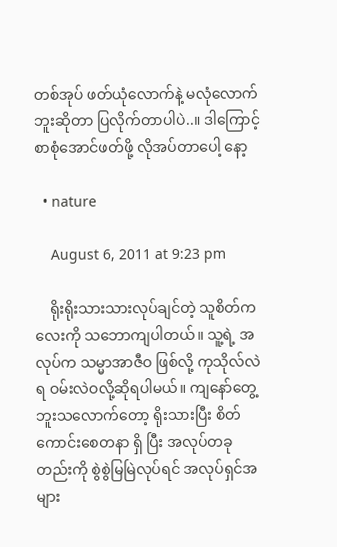တစ်အုပ် ဖတ်ယုံလောက်နဲ့ မလုံလောက်ဘူးဆိုတာ ပြလိုက်တာပါပဲ..။ ဒါကြောင့် စာစုံအောင်ဖတ်ဖို့ လိုအပ်တာပေါ့ နော့

  • nature

    August 6, 2011 at 9:23 pm

    ရိုးရိုးသားသားလုပ်ချင်တဲ့ သူစိတ်ကလေးကို သဘောကျပါတယ်။ သူ့ရဲ့ အလုပ်က သမ္မာအာဇီဝ ဖြစ်လို့ ကုသိုလ်လဲရ ဝမ်းလဲဝလို့ဆိုရပါမယ်။ ကျနော်တွေ့ဘူးသလောက်တော့ ရိုးသားပြီး စိတ်ကောင်းစေတနာ ရှိ ပြီး အလုပ်တခုတည်းကို စွဲစွဲမြမြဲလုပ်ရင် အလုပ်ရှင်အများ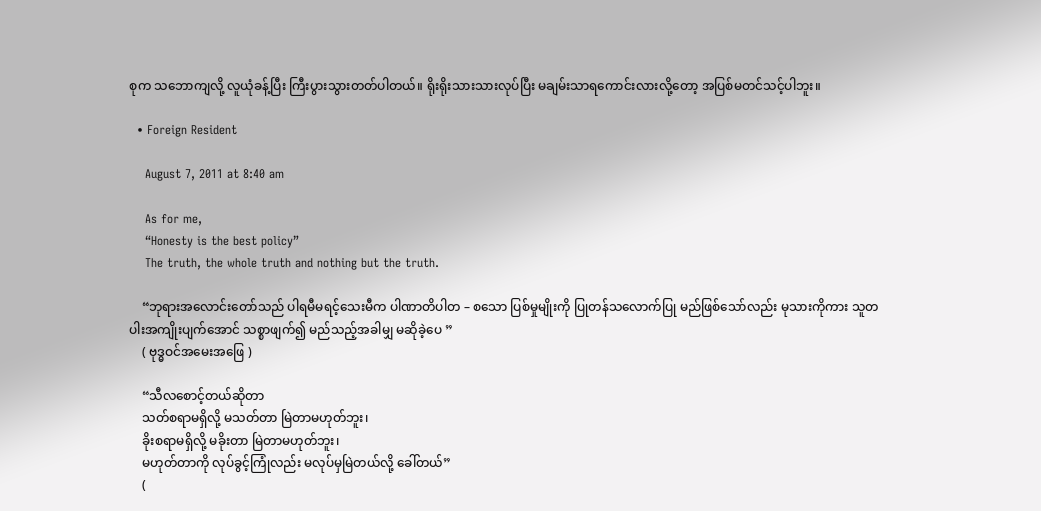စုက သဘောကျလို့ လူယုံခန့်ပြီး ကြီးပွားသွားတတ်ပါတယ်။ ရိုးရိုးသားသားလုပ်ပြီး မချမ်းသာရကောင်းလားလို့တော့ အပြစ်မတင်သင့်ပါဘူး။

  • Foreign Resident

    August 7, 2011 at 8:40 am

    As for me,
    “Honesty is the best policy”
    The truth, the whole truth and nothing but the truth.

    “ဘုရားအလောင်းတော်သည် ပါရမီမရင့်သေးမီက ပါဏာတိပါတ – စသော ပြစ်မှုမျိုးကို ပြုတန်သလောက်ပြု မည်ဖြစ်သော်လည်း မုသားကိုကား သူတပါးအကျိုးပျက်အောင် သစ္စာဖျက်၍ မည်သည့်အခါမျှ မဆိုခဲ့ပေ ”
    ( ဗုဒ္ဓဝင်အမေးအဖြေ )

    “သီလစောင့်တယ်ဆိုတာ
    သတ်စရာမရှိလို့ မသတ်တာ မြဲတာမဟုတ်ဘူး၊
    ခိုးစရာမရှိလို့ မခိုးတာ မြဲတာမဟုတ်ဘူး၊
    မဟုတ်တာကို လုပ်ခွင့်ကြုံလည်း မလုပ်မှမြဲတယ်လို့ ခေါ်တယ်”
    (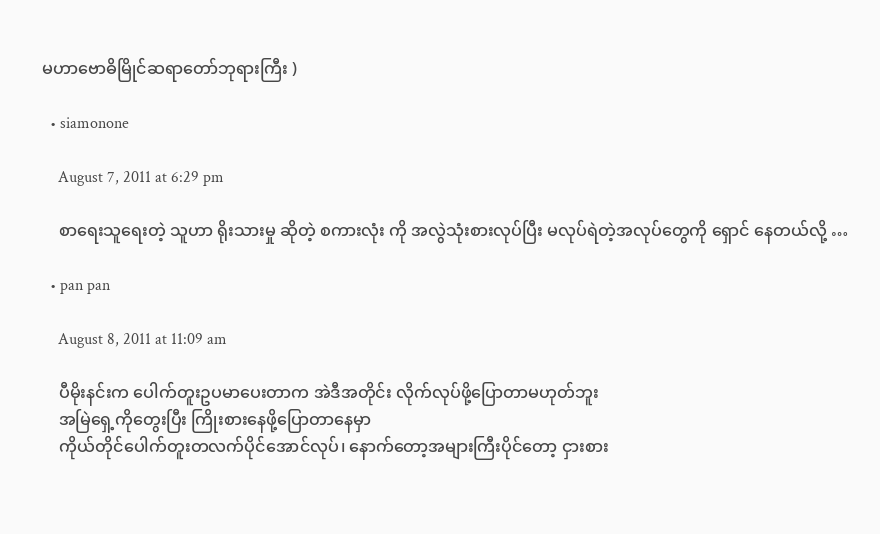မဟာဗောဓိမြိုင်ဆရာတော်ဘုရားကြီး )

  • siamonone

    August 7, 2011 at 6:29 pm

    စာရေးသူရေးတဲ့ သူဟာ ရိုးသားမှု ဆိုတဲ့ စကားလုံး ကို အလွဲသုံးစားလုပ်ပြီး မလုပ်ရဲတဲ့အလုပ်တွေကို ရှောင် နေတယ်လို့ …

  • pan pan

    August 8, 2011 at 11:09 am

    ပီမိုးနင်းက ပေါက်တူးဥပမာပေးတာက အဲဒီအတိုင်း လိုက်လုပ်ဖို့ပြောတာမဟုတ်ဘူး
    အမြဲရှေ့ကိုတွေးပြီး ကြိုးစားနေဖို့ပြောတာနေမှာ
    ကိုယ်တိုင်ပေါက်တူးတလက်ပိုင်အောင်လုပ်၊ နောက်တော့အများကြီးပိုင်တော့ ငှားစား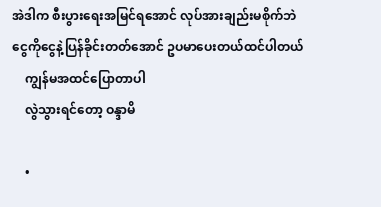အဲဒါက စီးပွားရေးအမြင်ရအောင် လုပ်အားချည်းမစိုက်ဘဲ ငွေကိုငွေနဲ့ပြန်ခိုင်းတတ်အောင် ဥပမာပေးတယ်ထင်ပါတယ်
    ကျွန်မအထင်ပြောတာပါ
    လွဲသွားရင်တော့ ဝန္ဒာမိ

    •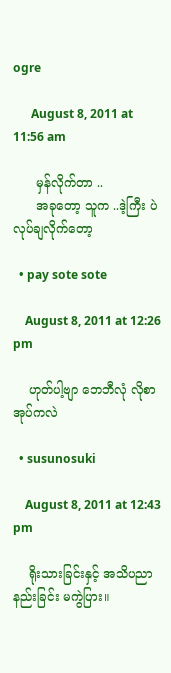ogre

      August 8, 2011 at 11:56 am

      မှန်လိုက်တာ ..
      အခုတော့ သူက ..ဒဲ့ကြီး ပဲ လုပ်ချလိုက်တော့

  • pay sote sote

    August 8, 2011 at 12:26 pm

    ဟုတ်ပါ့ဗျာ ဘေဘီလုံ လိုစာအုပ်ကလဲ

  • susunosuki

    August 8, 2011 at 12:43 pm

    ရိုးသားခြင်းနှင့် အသိပညာနည်းခြင်း မကွဲပြား။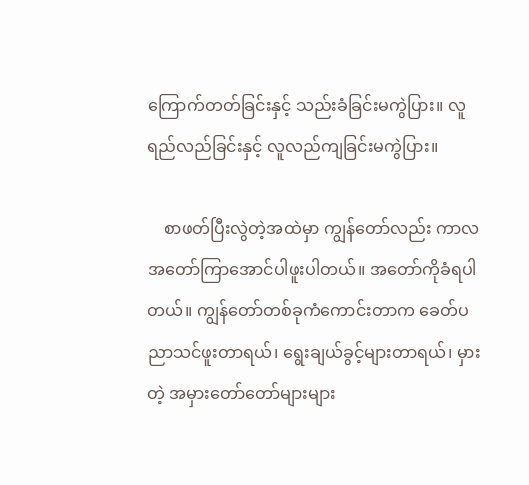ကြောက်တတ်ခြင်းနှင့် သည်းခံခြင်းမကွဲပြား။ လူရည်လည်ခြင်းနှင့် လူလည်ကျခြင်းမကွဲပြား။

    စာဖတ်ပြီးလွဲတဲ့အထဲမှာ ကျွန်တော်လည်း ကာလအတော်ကြာအောင်ပါဖူးပါတယ်။ အတော်ကိုခံရပါတယ်။ ကျွန်တော်တစ်ခုကံကောင်းတာက ခေတ်ပညာသင်ဖူးတာရယ်၊ ရွေးချယ်ခွင့်များတာရယ်၊ မှားတဲ့ အမှားတော်တော်များများ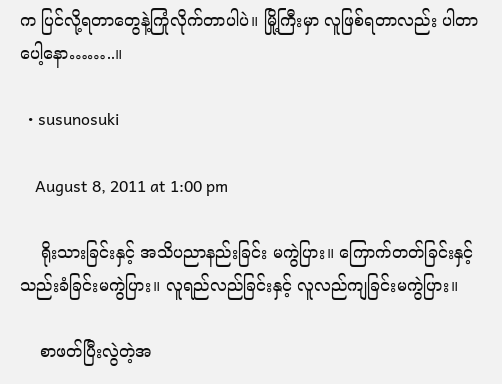က ပြင်လို့ရတာတွေနဲ့ကြုံလိုက်တာပါပဲ။ မြို့ကြီးမှာ လူဖြစ်ရတာလည်း ပါတာပေါ့နော……..။

  • susunosuki

    August 8, 2011 at 1:00 pm

    ရိုးသားခြင်းနှင့် အသိပညာနည်းခြင်း မကွဲပြား။ ကြောက်တတ်ခြင်းနှင့် သည်းခံခြင်းမကွဲပြား။ လူရည်လည်ခြင်းနှင့် လူလည်ကျခြင်းမကွဲပြား။

    စာဖတ်ပြီးလွဲတဲ့အ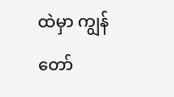ထဲမှာ ကျွန်တော်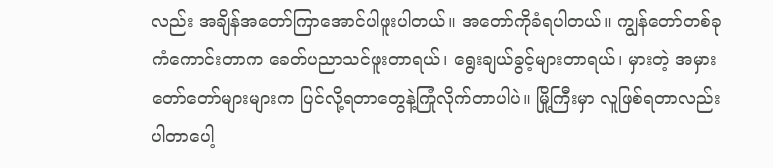လည်း အချိန်အတော်ကြာအောင်ပါဖူးပါတယ်။ အတော်ကိုခံရပါတယ်။ ကျွန်တော်တစ်ခုကံကောင်းတာက ခေတ်ပညာသင်ဖူးတာရယ်၊ ရွေးချယ်ခွင့်များတာရယ်၊ မှားတဲ့ အမှားတော်တော်များများက ပြင်လို့ရတာတွေနဲ့ကြုံလိုက်တာပါပဲ။ မြို့ကြီးမှာ လူဖြစ်ရတာလည်း ပါတာပေါ့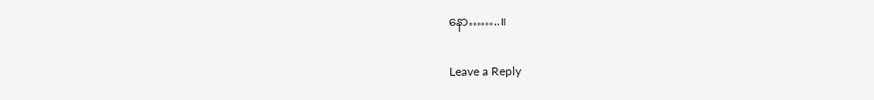နော……..။

Leave a Reply